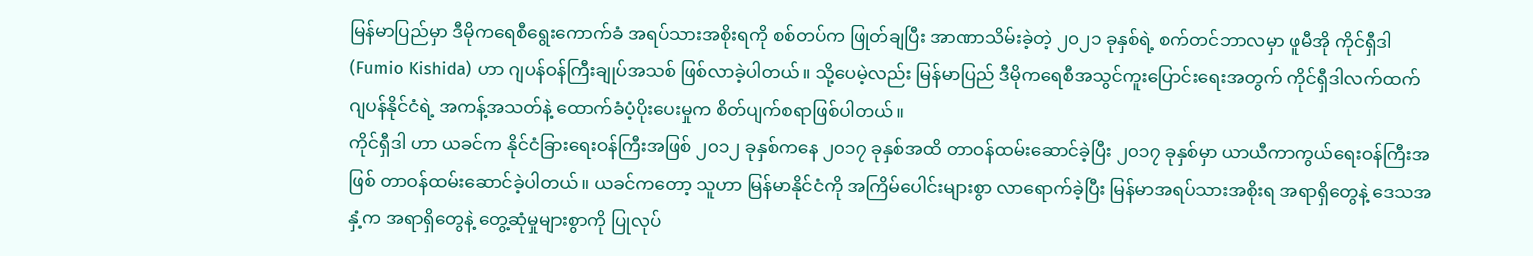မြန်မာပြည်မှာ ဒီမိုကရေစီရွေးကောက်ခံ အရပ်သားအစိုးရကို စစ်တပ်က ဖြုတ်ချပြီး အာဏာသိမ်းခဲ့တဲ့ ၂၀၂၁ ခုနှစ်ရဲ့ စက်တင်ဘာလမှာ ဖူမီအို ကိုင်ရှီဒါ (Fumio Kishida) ဟာ ဂျပန်ဝန်ကြီးချုပ်အသစ် ဖြစ်လာခဲ့ပါတယ်။ သို့ပေမဲ့လည်း မြန်မာပြည် ဒီမိုကရေစီအသွင်ကူးပြောင်းရေးအတွက် ကိုင်ရှီဒါလက်ထက် ဂျပန်နိုင်ငံရဲ့ အကန့်အသတ်နဲ့ ထောက်ခံပံ့ပိုးပေးမှုက စိတ်ပျက်စရာဖြစ်ပါတယ်။
ကိုင်ရှီဒါ ဟာ ယခင်က နိုင်ငံခြားရေးဝန်ကြီးအဖြစ် ၂၀၁၂ ခုနှစ်ကနေ ၂၀၁၇ ခုနှစ်အထိ တာဝန်ထမ်းဆောင်ခဲ့ပြီး ၂၀၁၇ ခုနှစ်မှာ ယာယီကာကွယ်ရေးဝန်ကြီးအဖြစ် တာဝန်ထမ်းဆောင်ခဲ့ပါတယ်။ ယခင်ကတော့ သူဟာ မြန်မာနိုင်ငံကို အကြိမ်ပေါင်းများစွာ လာရောက်ခဲ့ပြီး မြန်မာအရပ်သားအစိုးရ အရာရှိတွေနဲ့ ဒေသအနှံ့က အရာရှိတွေနဲ့ တွေ့ဆုံမှုများစွာကို ပြုလုပ်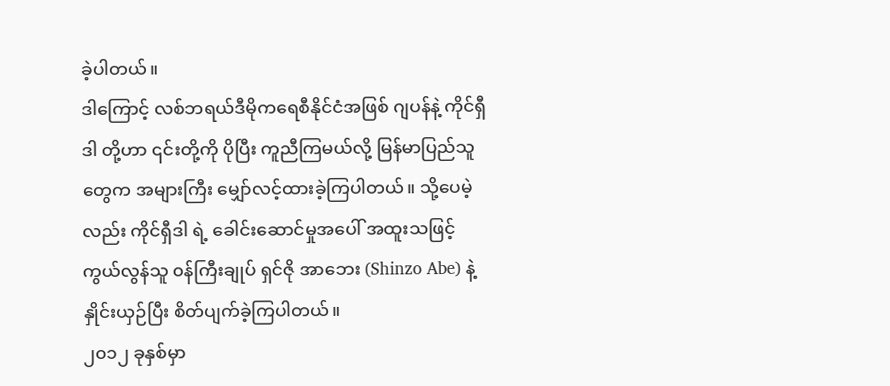ခဲ့ပါတယ်။
ဒါကြောင့် လစ်ဘရယ်ဒီမိုကရေစီနိုင်ငံအဖြစ် ဂျပန်နဲ့ ကိုင်ရှီဒါ တို့ဟာ ၎င်းတို့ကို ပိုပြီး ကူညီကြမယ်လို့ မြန်မာပြည်သူတွေက အများကြီး မျှော်လင့်ထားခဲ့ကြပါတယ်။ သို့ပေမဲ့လည်း ကိုင်ရှီဒါ ရဲ့ ခေါင်းဆောင်မှုအပေါ် အထူးသဖြင့် ကွယ်လွန်သူ ၀န်ကြီးချုပ် ရှင်ဇို အာဘေး (Shinzo Abe) နဲ့ နှိုင်းယှဉ်ပြီး စိတ်ပျက်ခဲ့ကြပါတယ်။
၂၀၁၂ ခုနှစ်မှာ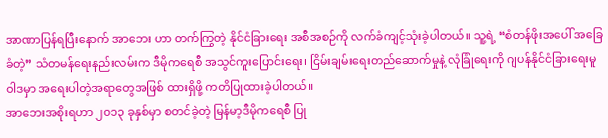အာဏာပြန်ရပြီးနောက် အာဘေး ဟာ တက်ကြွတဲ့ နိုင်ငံခြားရေး အစီအစဉ်ကို လက်ခံကျင့်သုံးခဲ့ပါတယ်။ သူ့ရဲ့ “စံတန်ဖိုးအပေါ် အခြေခံတဲ့” သံတမန်ရေးနည်းလမ်းက ဒီမိုကရေစီ အသွင်ကူးပြောင်းရေး၊ ငြိမ်းချမ်းရေးတည်ဆောက်မှုနဲ့ လုံခြုံရေးကို ဂျပန်နိုင်ငံခြားရေးမူဝါဒမှာ အရေးပါတဲ့အရာတွေအဖြစ် ထားရှိဖို့ ကတိပြုထားခဲ့ပါတယ်။
အာဘေးအစိုးရဟာ ၂၀၁၃ ခုနှစ်မှာ စတင်ခဲ့တဲ့ မြန်မာ့ဒီမိုကရေစီ ပြု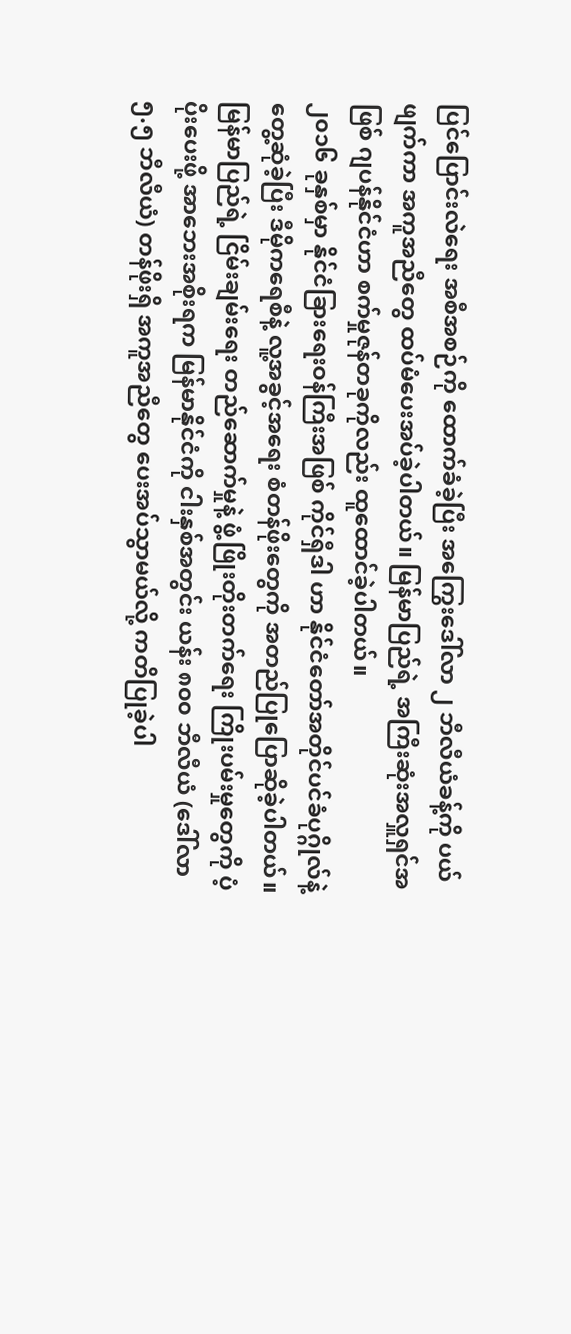ပြင်ပြောင်းလဲရေး အစီအစဉ်ကို ထောက်ခံခဲ့ပြီး အကြွေးဒေါ်လာ ၂ ဘီလီယံခန့်ကို ပယ်ဖျက်ကာ အကူအညီတွေ ထပ်မံပေးအပ်ခဲ့ပါတယ်။ မြန်မာပြည်ရဲ့ အကြီးဆုံးအလှူရှင်အဖြစ် ဂျပန်နိုင်ငံဟာ စက်မှုဇုန်တခုကိုလည်း ထူထောင်ခဲ့ပါတယ်။
၂၀၁၆ ခုနှစ်မှာ နိုင်ငံခြားရေးဝန်ကြီးအဖြစ် ကိုင်ရှီဒါ ဟာ နိုင်ငံတော်အတိုင်ပင်ခံပုဂ္ဂိုလ်နဲ့ တွေ့ဆုံခဲ့ပြီး ဒီမိုကရေစီနဲ့ လူ့အခွင့်အရေး စံတန်ဖိုးတွေကို အတည်ပြုပြောဆိုခဲ့ပါတယ်။ မြန်မာပြည်ရဲ့ ငြိမ်းချမ်းရေး တည်ဆောက်မှုနဲ့ ဖွံ့ဖြိုးတိုးတက်ရေး ကြိုးပမ်းမှုတွေကို ပံ့ပိုးပေးဖို့ အာဘေးအစိုးရက မြန်မာနိုင်ငံကို ငါးနှစ်အတွင်း ယန်း ၈၀၀ ဘီလီယံ (ဒေါ်လာ ၅.၅ ဘီလီယံ) တန်ဖိုးရှိ အကူအညီတွေ ပေးအပ်သွာမယ်လို့ ကတိပြုခဲ့ပါ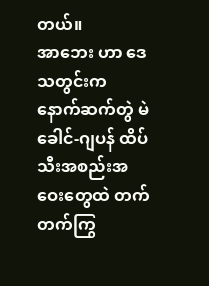တယ်။
အာဘေး ဟာ ဒေသတွင်းက နောက်ဆက်တွဲ မဲခေါင်-ဂျပန် ထိပ်သီးအစည်းအဝေးတွေထဲ တက်တက်ကြွ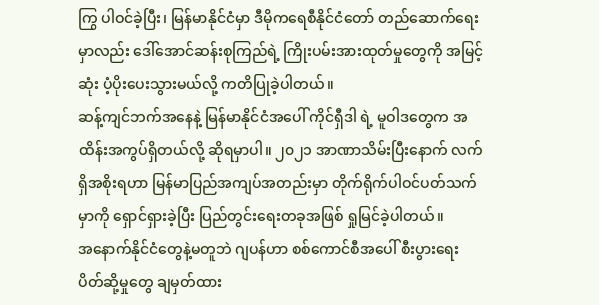ကြွ ပါဝင်ခဲ့ပြီး၊ မြန်မာနိုင်ငံမှာ ဒီမိုကရေစီနိုင်ငံတော် တည်ဆောက်ရေးမှာလည်း ဒေါ်အောင်ဆန်းစုကြည်ရဲ့ ကြိုးပမ်းအားထုတ်မှုတွေကို အမြင့်ဆုံး ပံ့ပိုးပေးသွားမယ်လို့ ကတိပြုခဲ့ပါတယ်။
ဆန့်ကျင်ဘက်အနေနဲ့ မြန်မာနိုင်ငံအပေါ် ကိုင်ရှီဒါ ရဲ့ မူဝါဒတွေက အထိန်းအကွပ်ရှိတယ်လို့ ဆိုရမှာပါ။ ၂၀၂၁ အာဏာသိမ်းပြီးနောက် လက်ရှိအစိုးရဟာ မြန်မာပြည်အကျပ်အတည်းမှာ တိုက်ရိုက်ပါဝင်ပတ်သက်မှာကို ရှောင်ရှားခဲ့ပြီး ပြည်တွင်းရေးတခုအဖြစ် ရှုမြင်ခဲ့ပါတယ်။
အနောက်နိုင်ငံတွေနဲ့မတူဘဲ ဂျပန်ဟာ စစ်ကောင်စီအပေါ် စီးပွားရေး ပိတ်ဆို့မှုတွေ ချမှတ်ထား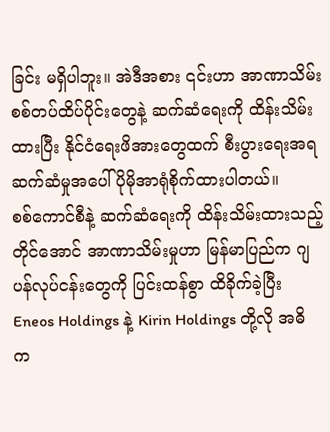ခြင်း မရှိပါဘူး။ အဲဒီအစား ၎င်းဟာ အာဏာသိမ်းစစ်တပ်ထိပ်ပိုင်းတွေနဲ့ ဆက်ဆံရေးကို ထိန်းသိမ်းထားပြီး နိုင်ငံရေးဖိအားတွေထက် စီးပွားရေးအရဆက်ဆံမှုအပေါ် ပိုမိုအာရုံစိုက်ထားပါတယ်။
စစ်ကောင်စီနဲ့ ဆက်ဆံရေးကို ထိန်းသိမ်းထားသည့်တိုင်အောင် အာဏာသိမ်းမှုဟာ မြန်မာပြည်က ဂျပန်လုပ်ငန်းတွေကို ပြင်းထန်စွာ ထိခိုက်ခဲ့ပြီး Eneos Holdings နဲ့ Kirin Holdings တို့လို အဓိက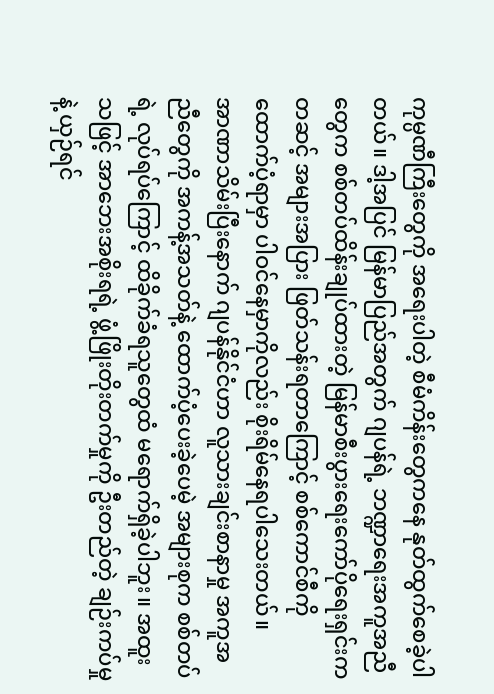ကုမ္ပဏီကြီးတွေကို အရေးပါတဲ့ စီမံကိန်းတွေကနေ နုတ်ထွက်စေခဲ့ပါတယ်။ ဒါ့အပြင် မြန်မာပြည်အတွက် ဂျပန်ရဲ့ ဘဏ္ဍာရေးအကူအညီတွေက စစ်တပ်ထိန်းချုပ်ထားတဲ့ မြန်မာစီးပွားရေးကော်ပိုရေးရှင်းကတဆင့် အများအပြား ဖြတ်သန်းရတာကြောင့် စစ်ကောင်စီကို ထောက်ပံ့ရာမှာ ပါဝင်နေမှာကိုလည်း စိုးရိမ်နေရပါသေးတယ်။
အာဏာသိမ်းပြီးနောက် ဂျပန်နိုင်ငံဟာ လူသားချင်းစာနာမှု အကူအညီတွေကို အကန့်အသတ်နဲ့ ထောက်ပံ့ပေးခဲ့ပေမဲ့ အများစုက စစ်တပ်ရဲ့ လုပ်ရပ်ကြောင့် ထိခိုက်ခံရသူတွေထံ မရောက်ရှိခဲ့ပါဘူး။ အထူးသဖြင့် အာဘေးအစိုးရရဲ့ ဖွံ့ဖြိုးတိုးတက်မှုကို ဦးတည်တဲ့ ချဉ်းကပ်မှုနဲ့ ယှဉ်ရင်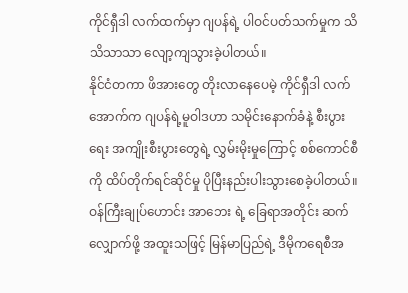ကိုင်ရှီဒါ လက်ထက်မှာ ဂျပန်ရဲ့ ပါဝင်ပတ်သက်မှုက သိသိသာသာ လျော့ကျသွားခဲ့ပါတယ်။
နိုင်ငံတကာ ဖိအားတွေ တိုးလာနေပေမဲ့ ကိုင်ရှီဒါ လက်အောက်က ဂျပန်ရဲ့မူဝါဒဟာ သမိုင်းနောက်ခံနဲ့ စီးပွားရေး အကျိုးစီးပွားတွေရဲ့ လွှမ်းမိုးမှုကြောင့် စစ်ကောင်စီကို ထိပ်တိုက်ရင်ဆိုင်မှု ပိုပြီးနည်းပါးသွားစေခဲ့ပါတယ်။
ဝန်ကြီးချုပ်ဟောင်း အာဘေး ရဲ့ ခြေရာအတိုင်း ဆက်လျှောက်ဖို့ အထူးသဖြင့် မြန်မာပြည်ရဲ့ ဒီမိုကရေစီအ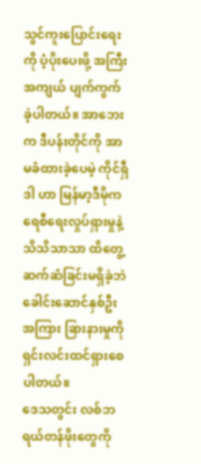သွင်ကူးပြောင်းရေးကို ပံ့ပိုးပေးဖို့ အကြီးအကျယ် ပျက်ကွက်ခဲ့ပါတယ်။ အာဘေး က ဒီပန်းတိုင်ကို အာမခံထားခဲ့ပေမဲ့ ကိုင်ရှီဒါ ဟာ မြန်မာ့ဒီမိုကရေစီရေးလှုပ်ရှားမှုနဲ့ သိသိသာသာ ထိတွေ့ဆက်ဆံခြင်းမရှိခဲ့ဘဲ ခေါင်းဆောင်နှစ်ဦးအကြား ခြားနားမှုကို ရှင်းလင်းထင်ရှားစေပါတယ်။
ဒေသတွင်း လစ်ဘရယ်တန်ဖိုးတွေကို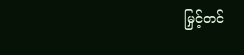မြှင့်တင်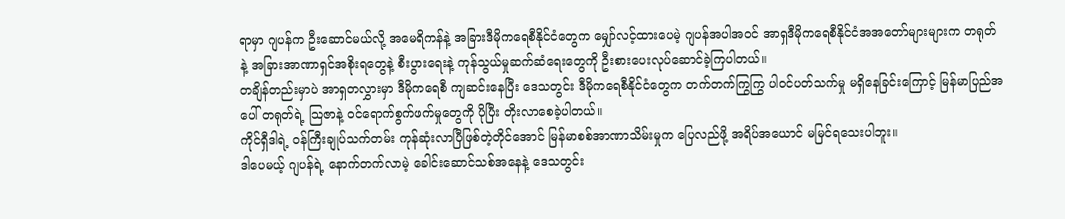ရာမှာ ဂျပန်က ဦးဆောင်မယ်လို့ အမေရိကန်နဲ့ အခြားဒီမိုကရေစီနိုင်ငံတွေက မျှော်လင့်ထားပေမဲ့ ဂျပန်အပါအဝင် အာရှဒီမိုကရေစီနိုင်ငံအအတော်များများက တရုတ်နဲ့ အခြားအာဏာရှင်အစိုးရတွေနဲ့ စီးပွားရေးနဲ့ ကုန်သွယ်မှုဆက်ဆံရေးတွေကို ဦးစားပေးလုပ်ဆောင်ခဲ့ကြပါတယ်။
တချိန်တည်းမှာပဲ အာရှတလွှားမှာ ဒီမိုကရေစီ ကျဆင်းနေပြီး ဒေသတွင်း ဒီမိုကရေစီနိုင်ငံတွေက တက်တက်ကြွကြွ ပါဝင်ပတ်သက်မှု မရှိနေခြင်းကြောင့် မြန်မာပြည်အပေါ် တရုတ်ရဲ့ သြဇာနဲ့ ဝင်ရောက်စွက်ဖက်မှုတွေကို ပိုပြီး တိုးလာစေခဲ့ပါတယ်။
ကိုင်ရှီဒါရဲ့ ဝန်ကြီးချုပ်သက်တမ်း ကုန်ဆုံးလာပြီဖြစ်တဲ့တိုင်အောင် မြန်မာစစ်အာဏာသိမ်းမှုက ပြေလည်ဖို့ အရိပ်အယောင် မမြင်ရသေးပါဘူး။
ဒါပေမယ့် ဂျပန်ရဲ့ နောက်တက်လာမဲ့ ခေါင်းဆောင်သစ်အနေနဲ့ ဒေသတွင်း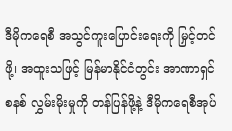ဒီမိုကရေစီ အသွင်ကူးပြောင်းရေးကို မြှင့်တင်ဖို့၊ အထူးသဖြင့် မြန်မာနိုင်ငံတွင်း အာဏာရှင်စနစ် လွှမ်းမိုးမှုကို တန်ပြန်ဖို့နဲ့ ဒီမိုကရေစီအုပ်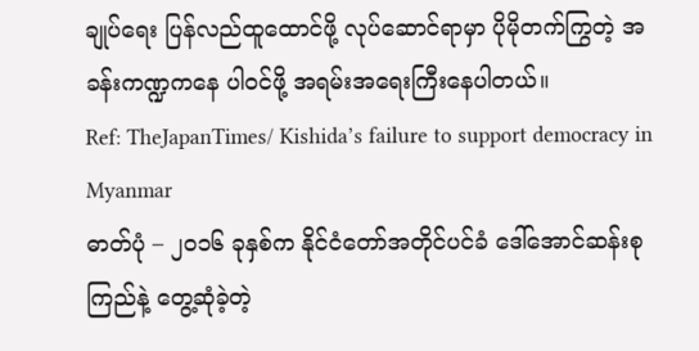ချုပ်ရေး ပြန်လည်ထူထောင်ဖို့ လုပ်ဆောင်ရာမှာ ပိုမိုတက်ကြွတဲ့ အခန်းကဏ္ဍကနေ ပါဝင်ဖို့ အရမ်းအရေးကြီးနေပါတယ်။
Ref: TheJapanTimes/ Kishida’s failure to support democracy in Myanmar
ဓာတ်ပုံ – ၂၀၁၆ ခုနှစ်က နိုင်ငံတော်အတိုင်ပင်ခံ ဒေါ်အောင်ဆန်းစုကြည်နဲ့ တွေ့ဆုံခဲ့တဲ့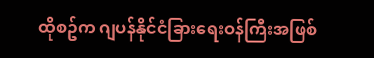ထိုစဥ်က ဂျပန်နိုင်ငံခြားရေးဝန်ကြီးအဖြစ်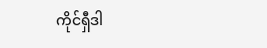ကိုင်ရှီဒါ